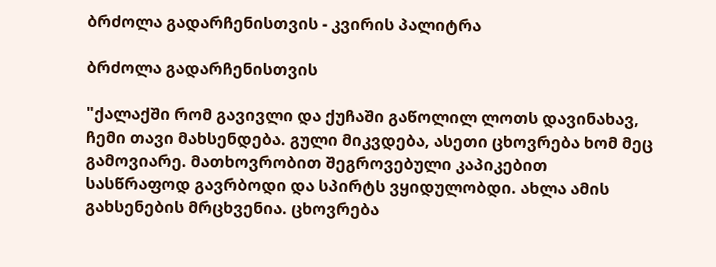ბრძოლა გადარჩენისთვის - კვირის პალიტრა

ბრძოლა გადარჩენისთვის

"ქალაქში რომ გავივლი და ქუჩაში გაწოლილ ლოთს დავინახავ, ჩემი თავი მახსენდება. გული მიკვდება, ასეთი ცხოვრება ხომ მეც გამოვიარე. მათხოვრობით შეგროვებული კაპიკებით სასწრაფოდ გავრბოდი და სპირტს ვყიდულობდი. ახლა ამის გახსენების მრცხვენია. ცხოვრება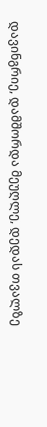დავინგრიე, დამშორდა მეუღლე, დედას თვალზე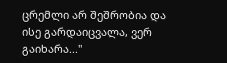ცრემლი არ შეშრობია და ისე გარდაიცვალა, ვერ გაიხარა..."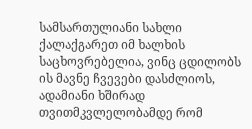სამსართულიანი სახლი ქალაქგარეთ იმ ხალხის საცხოვრებელია, ვინც ცდილობს ის მავნე ჩვევები დასძლიოს, ადამიანი ხშირად თვითმკვლელობამდე რომ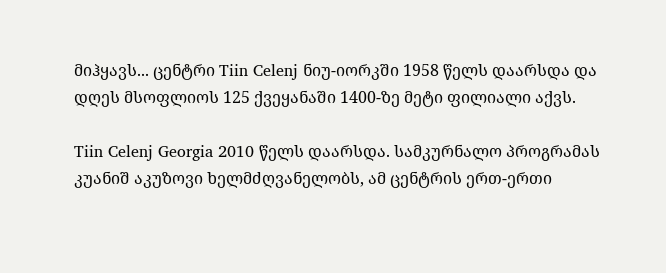მიჰყავს... ცენტრი Tiin Celenj ნიუ-იორკში 1958 წელს დაარსდა და დღეს მსოფლიოს 125 ქვეყანაში 1400-ზე მეტი ფილიალი აქვს.

Tiin Celenj Georgia 2010 წელს დაარსდა. სამკურნალო პროგრამას კუანიშ აკუზოვი ხელმძღვანელობს, ამ ცენტრის ერთ-ერთი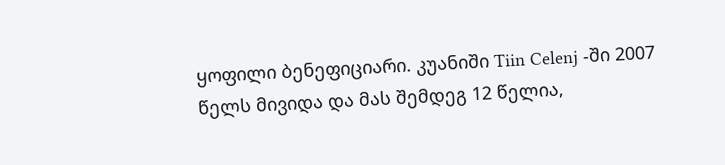ყოფილი ბენეფიციარი. კუანიში Tiin Celenj -ში 2007 წელს მივიდა და მას შემდეგ 12 წელია,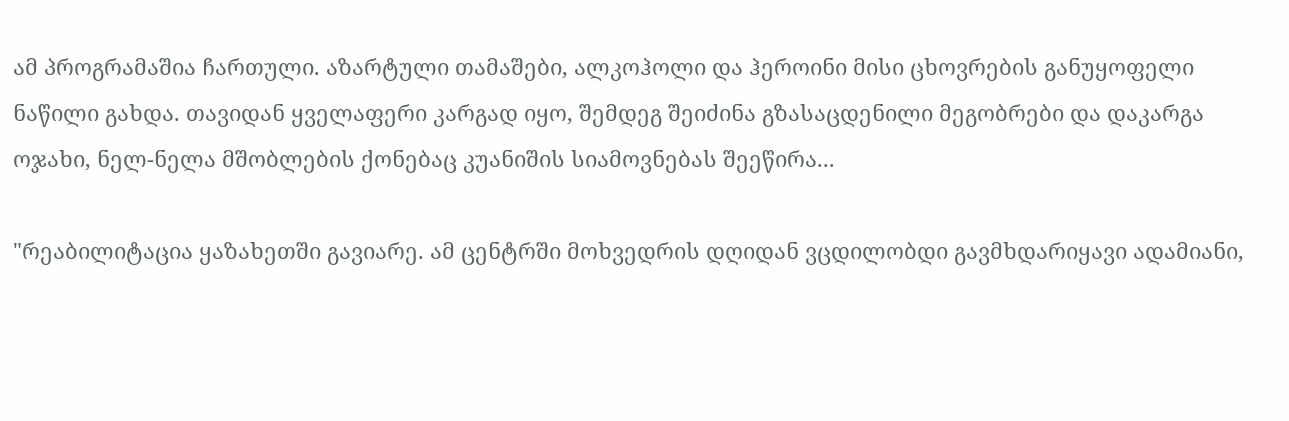ამ პროგრამაშია ჩართული. აზარტული თამაშები, ალკოჰოლი და ჰეროინი მისი ცხოვრების განუყოფელი ნაწილი გახდა. თავიდან ყველაფერი კარგად იყო, შემდეგ შეიძინა გზასაცდენილი მეგობრები და დაკარგა ოჯახი, ნელ-ნელა მშობლების ქონებაც კუანიშის სიამოვნებას შეეწირა...

"რეაბილიტაცია ყაზახეთში გავიარე. ამ ცენტრში მოხვედრის დღიდან ვცდილობდი გავმხდარიყავი ადამიანი,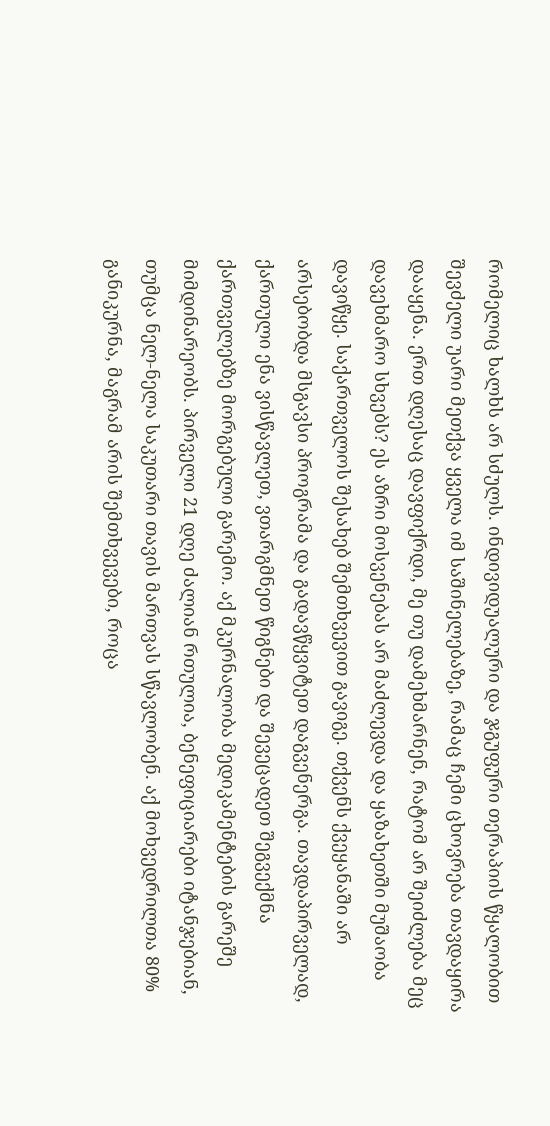რომელიც ხალხს არ სძულს. ინდივიდუალური და ჯგუფური თერაპიის წყალობით შევძელი უარი მეთქვა ყველა იმ საშინელებაზე, რამაც ჩემი ცხოვრება თავდაყირა დააყენა. ერთ დღესაც დავფიქრდი, მე თუ დამეხმარნენ, რატომ არ შეიძლება მეც დავეხმარო სხვებს? ეს აზრი მოსვენებას არ მაძლევდა და ყაზახეთში მუშაობა დავიწყე. საქართველოს შესახებ შემთხვევით გავიგე. თქვენს ქვეყანაში არ არსებობდა მსგავსი პროგრამა და გადავწყვიტეთ დაგვენერგა. თავდაპირველად, ქართული ენა ვისწავლეთ, ვთარგმნეთ წიგნები და შევეცადეთ შეგვექმნა ქართველებზე მორგებული გარემო. აქ მკურნალობა მედიკამენტების გარეშე მიმდინარეობს. პირველი 21 დღე ძალიან რთულია, ბენეფიციარები იტანჯებიან, თუმცა ნელ-ნელა საკუთარი თავის მართვას სწავლობენ. აქ მოხვედრილთა 80% განიკურნა, მაგრამ არის შემთხვევები, როცა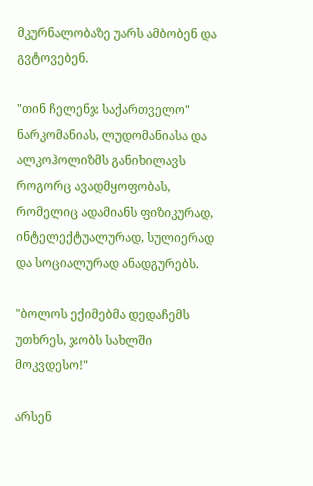მკურნალობაზე უარს ამბობენ და გვტოვებენ.

"თინ ჩელენჯ საქართველო" ნარკომანიას, ლუდომანიასა და ალკოჰოლიზმს განიხილავს როგორც ავადმყოფობას, რომელიც ადამიანს ფიზიკურად, ინტელექტუალურად, სულიერად და სოციალურად ანადგურებს.

"ბოლოს ექიმებმა დედაჩემს უთხრეს, ჯობს სახლში მოკვდესო!"

არსენ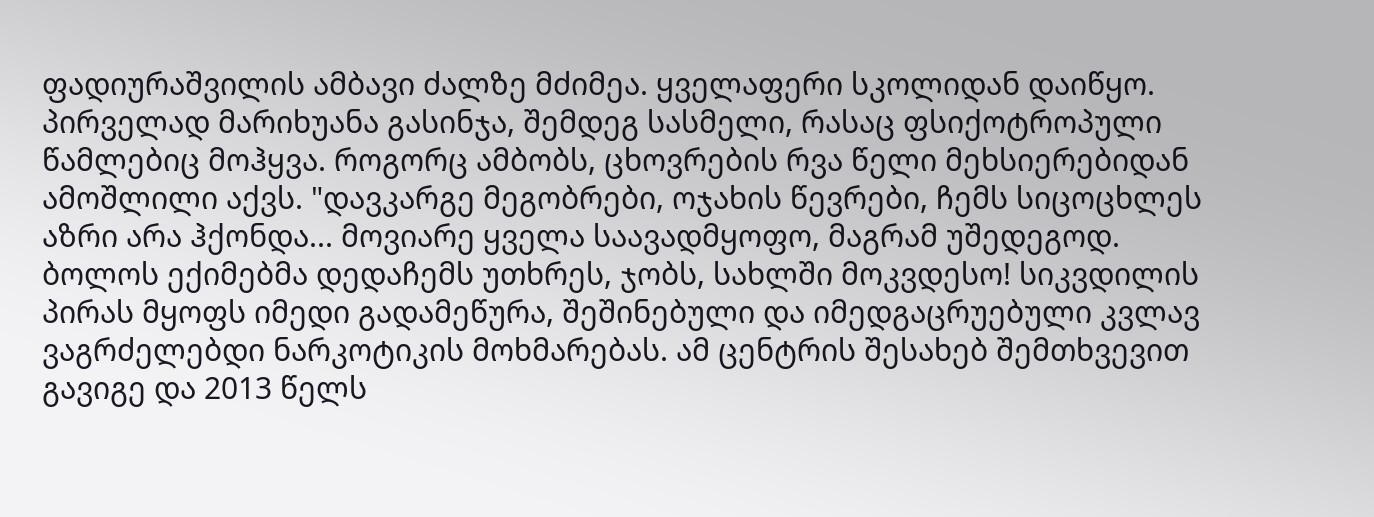ფადიურაშვილის ამბავი ძალზე მძიმეა. ყველაფერი სკოლიდან დაიწყო. პირველად მარიხუანა გასინჯა, შემდეგ სასმელი, რასაც ფსიქოტროპული წამლებიც მოჰყვა. როგორც ამბობს, ცხოვრების რვა წელი მეხსიერებიდან ამოშლილი აქვს. "დავკარგე მეგობრები, ოჯახის წევრები, ჩემს სიცოცხლეს აზრი არა ჰქონდა... მოვიარე ყველა საავადმყოფო, მაგრამ უშედეგოდ. ბოლოს ექიმებმა დედაჩემს უთხრეს, ჯობს, სახლში მოკვდესო! სიკვდილის პირას მყოფს იმედი გადამეწურა, შეშინებული და იმედგაცრუებული კვლავ ვაგრძელებდი ნარკოტიკის მოხმარებას. ამ ცენტრის შესახებ შემთხვევით გავიგე და 2013 წელს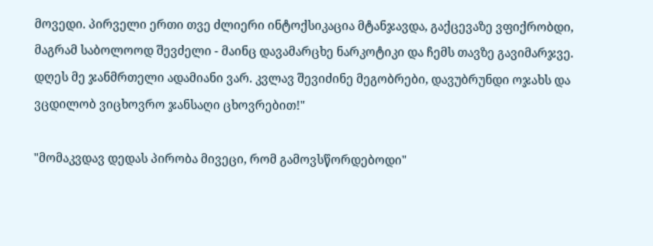მოვედი. პირველი ერთი თვე ძლიერი ინტოქსიკაცია მტანჯავდა, გაქცევაზე ვფიქრობდი, მაგრამ საბოლოოდ შევძელი - მაინც დავამარცხე ნარკოტიკი და ჩემს თავზე გავიმარჯვე. დღეს მე ჯანმრთელი ადამიანი ვარ. კვლავ შევიძინე მეგობრები, დავუბრუნდი ოჯახს და ვცდილობ ვიცხოვრო ჯანსაღი ცხოვრებით!"

"მომაკვდავ დედას პირობა მივეცი, რომ გამოვსწორდებოდი"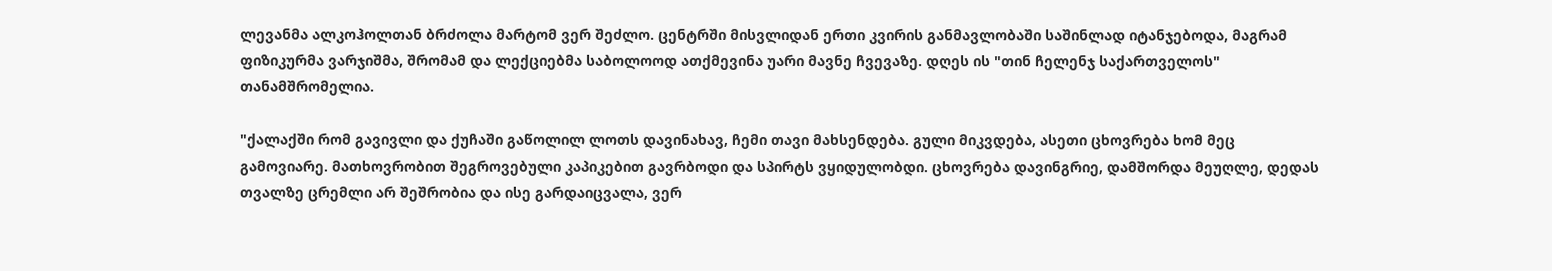ლევანმა ალკოჰოლთან ბრძოლა მარტომ ვერ შეძლო. ცენტრში მისვლიდან ერთი კვირის განმავლობაში საშინლად იტანჯებოდა, მაგრამ ფიზიკურმა ვარჯიშმა, შრომამ და ლექციებმა საბოლოოდ ათქმევინა უარი მავნე ჩვევაზე. დღეს ის "თინ ჩელენჯ საქართველოს" თანამშრომელია.

"ქალაქში რომ გავივლი და ქუჩაში გაწოლილ ლოთს დავინახავ, ჩემი თავი მახსენდება. გული მიკვდება, ასეთი ცხოვრება ხომ მეც გამოვიარე. მათხოვრობით შეგროვებული კაპიკებით გავრბოდი და სპირტს ვყიდულობდი. ცხოვრება დავინგრიე, დამშორდა მეუღლე, დედას თვალზე ცრემლი არ შეშრობია და ისე გარდაიცვალა, ვერ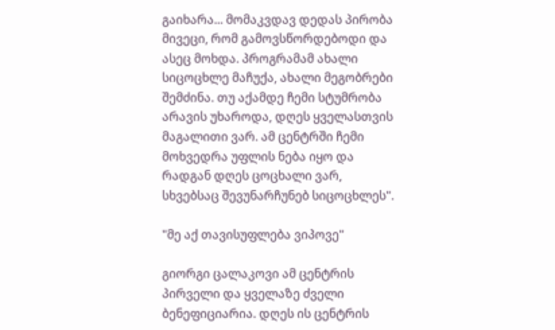გაიხარა... მომაკვდავ დედას პირობა მივეცი, რომ გამოვსწორდებოდი და ასეც მოხდა. პროგრამამ ახალი სიცოცხლე მაჩუქა, ახალი მეგობრები შემძინა. თუ აქამდე ჩემი სტუმრობა არავის უხაროდა, დღეს ყველასთვის მაგალითი ვარ. ამ ცენტრში ჩემი მოხვედრა უფლის ნება იყო და რადგან დღეს ცოცხალი ვარ, სხვებსაც შევუნარჩუნებ სიცოცხლეს".

"მე აქ თავისუფლება ვიპოვე"

გიორგი ცალაკოვი ამ ცენტრის პირველი და ყველაზე ძველი ბენეფიციარია. დღეს ის ცენტრის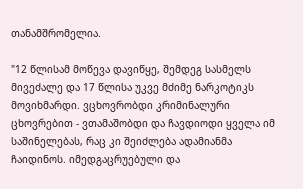თანამშრომელია.

"12 წლისამ მოწევა დავიწყე, შემდეგ სასმელს მივეძალე და 17 წლისა უკვე მძიმე ნარკოტიკს მოვიხმარდი. ვცხოვრობდი კრიმინალური ცხოვრებით - ვთამაშობდი და ჩავდიოდი ყველა იმ საშინელებას, რაც კი შეიძლება ადამიანმა ჩაიდინოს. იმედგაცრუებული და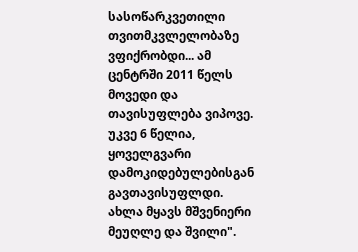სასოწარკვეთილი თვითმკვლელობაზე ვფიქრობდი... ამ ცენტრში 2011 წელს მოვედი და თავისუფლება ვიპოვე. უკვე 6 წელია, ყოველგვარი დამოკიდებულებისგან გავთავისუფლდი. ახლა მყავს მშვენიერი მეუღლე და შვილი".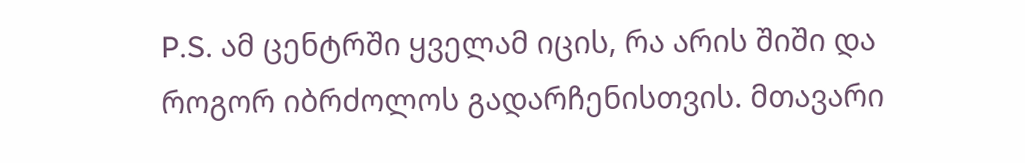P.S. ამ ცენტრში ყველამ იცის, რა არის შიში და როგორ იბრძოლოს გადარჩენისთვის. მთავარი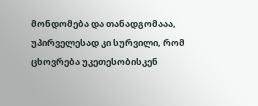მონდომება და თანადგომააა, უპირველესად კი სურვილი, რომ ცხოვრება უკეთესობისკენ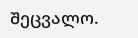შეცვალო.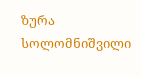ზურა სოლომნიშვილი